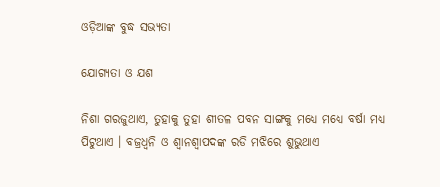ଓଡ଼ିଆଙ୍କ ବୁଦ୍ଧ ସଭ୍ୟତା

ଯୋଗ୍ୟତା ଓ ଯଶ

ନିଶା ଗରଜୁଥାଏ, ତୁହାକୁ ତୁହା ଶୀତଳ ପବନ ସାଙ୍ଗକୁ ମଧ୍ୟେ ମଧ୍ୟେ ବର୍ଷା ମଧ୍ୟ ପିଟୁଥାଏ । ବଜ୍ରଧ୍ୱନି ଓ ଶ୍ୱାନଶ୍ୱାପଦଙ୍କ ରଡି ମଝିରେ ଶୁଭୁଥାଏ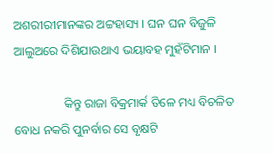ଅଶରୀରୀମାନଙ୍କର ଅଟ୍ଟହାସ୍ୟ । ଘନ ଘନ ବିଜୁଳି ଆଲୁଅରେ ଦିଶିଯାଉଥାଏ ଭୟାବହ ମୁହଁଟିମାନ ।

                କିନ୍ତୁ ରାଜା ବିକ୍ରମାର୍କ ତିଳେ ମଧ୍ୟ ବିଚଳିତ ବୋଧ ନକରି ପୁନର୍ବାର ସେ ବୃକ୍ଷଟି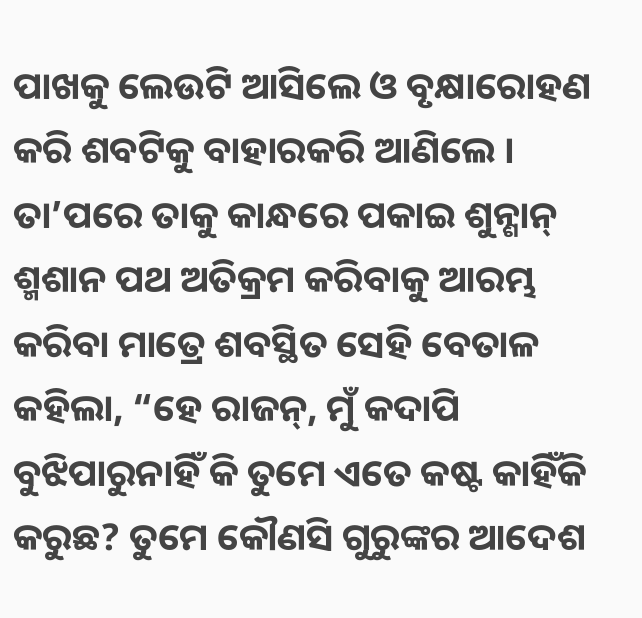ପାଖକୁ ଲେଉଟି ଆସିଲେ ଓ ବୃକ୍ଷାରୋହଣ କରି ଶବଟିକୁ ବାହାରକରି ଆଣିଲେ । ତା’ପରେ ତାକୁ କାନ୍ଧରେ ପକାଇ ଶୁନ୍ଶାନ୍ ଶ୍ମଶାନ ପଥ ଅତିକ୍ରମ କରିବାକୁ ଆରମ୍ଭ କରିବା ମାତ୍ରେ ଶବସ୍ଥିତ ସେହି ବେତାଳ କହିଲା, “ହେ ରାଜନ୍, ମୁଁ କଦାପି ବୁଝିପାରୁନାହିଁ କି ତୁମେ ଏତେ କଷ୍ଟ କାହିଁକି କରୁଛ? ତୁମେ କୌଣସି ଗୁରୁଙ୍କର ଆଦେଶ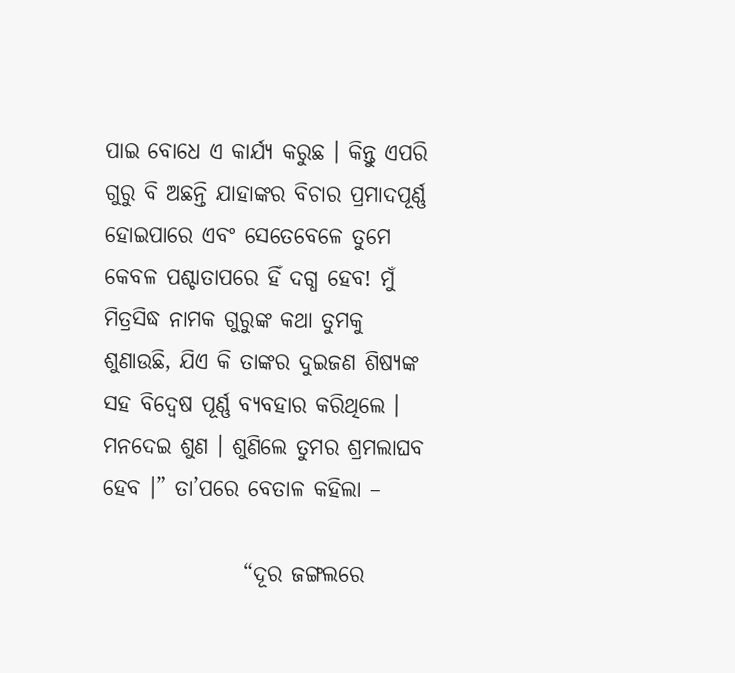ପାଇ ବୋଧେ ଏ କାର୍ଯ୍ୟ କରୁଛ । କିନ୍ତୁ ଏପରି ଗୁରୁ ବି ଅଛନ୍ତି ଯାହାଙ୍କର ବିଚାର ପ୍ରମାଦପୂର୍ଣ୍ଣ ହୋଇପାରେ ଏବଂ ସେତେବେଳେ ତୁମେ କେବଳ ପଶ୍ଚାତାପରେ ହିଁ ଦଗ୍ଧ ହେବ! ମୁଁ ମିତ୍ରସିଦ୍ଧ ନାମକ ଗୁରୁଙ୍କ କଥା ତୁମକୁ ଶୁଣାଉଛି, ଯିଏ କି ତାଙ୍କର ଦୁଇଜଣ ଶିଷ୍ୟଙ୍କ ସହ ବିଦ୍ୱେଷ ପୂର୍ଣ୍ଣ ବ୍ୟବହାର କରିଥିଲେ । ମନଦେଇ ଶୁଣ । ଶୁଣିଲେ ତୁମର ଶ୍ରମଲାଘବ ହେବ ।” ତା’ପରେ ବେତାଳ କହିଲା –

                “ଦୂର ଜଙ୍ଗଲରେ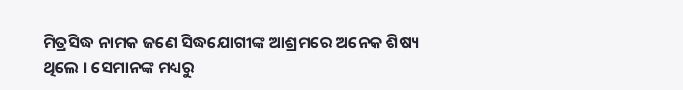ମିତ୍ରସିଦ୍ଧ ନାମକ ଜଣେ ସିଦ୍ଧଯୋଗୀଙ୍କ ଆଶ୍ରମରେ ଅନେକ ଶିଷ୍ୟ ଥିଲେ । ସେମାନଙ୍କ ମଧ୍ୟରୁ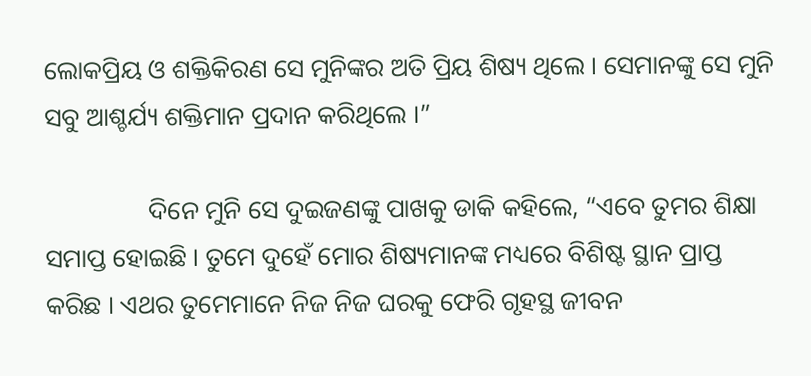ଲୋକପ୍ରିୟ ଓ ଶକ୍ତିକିରଣ ସେ ମୁନିଙ୍କର ଅତି ପ୍ରିୟ ଶିଷ୍ୟ ଥିଲେ । ସେମାନଙ୍କୁ ସେ ମୁନି ସବୁ ଆଶ୍ଚର୍ଯ୍ୟ ଶକ୍ତିମାନ ପ୍ରଦାନ କରିଥିଲେ ।”

                ଦିନେ ମୁନି ସେ ଦୁଇଜଣଙ୍କୁ ପାଖକୁ ଡାକି କହିଲେ, “ଏବେ ତୁମର ଶିକ୍ଷା ସମାପ୍ତ ହୋଇଛି । ତୁମେ ଦୁହେଁ ମୋର ଶିଷ୍ୟମାନଙ୍କ ମଧ୍ୟରେ ବିଶିଷ୍ଟ ସ୍ଥାନ ପ୍ରାପ୍ତ କରିଛ । ଏଥର ତୁମେମାନେ ନିଜ ନିଜ ଘରକୁ ଫେରି ଗୃହସ୍ଥ ଜୀବନ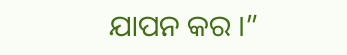ଯାପନ କର ।”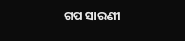ଗପ ସାରଣୀ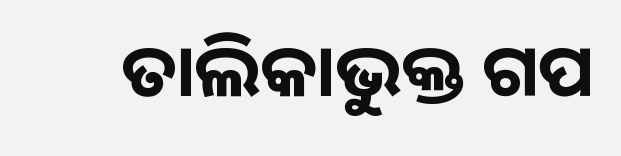ତାଲିକାଭୁକ୍ତ ଗପ